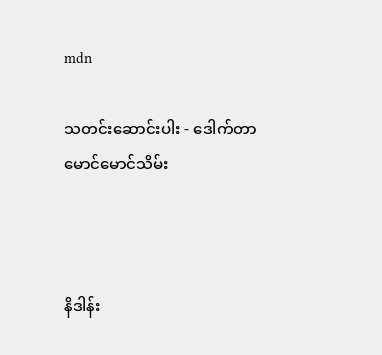mdn

သတင်းဆောင်းပါး - ဒေါက်တာ မောင်မောင်သိမ်း



နိဒါန်း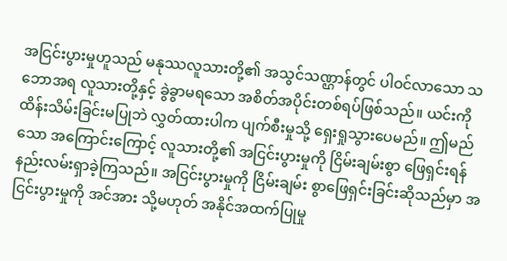အငြင်းပွားမှုဟူသည် မနုဿလူသားတို့၏ အသွင်သဏ္ဌာန်တွင် ပါဝင်လာသော သဘောအရ လူသားတို့နှင့် ခွဲခွာမရသော အစိတ်အပိုင်းတစ်ရပ်ဖြစ်သည်။ ယင်းကို ထိန်းသိမ်းခြင်းမပြုဘဲ လွှတ်ထားပါက ပျက်စီးမှုသို့ ရှေးရှုသွားပေမည်။ ဤမည်သော အကြောင်းကြောင့် လူသားတို့၏ အငြင်းပွားမှုကို ငြိမ်းချမ်းစွာ ဖြေရှင်းရန် နည်းလမ်းရှာခဲ့ကြသည်။ အငြင်းပွားမှုကို ငြိမ်းချမ်း စွာဖြေရှင်းခြင်းဆိုသည်မှာ အငြင်းပွားမှုကို အင်အား သို့မဟုတ် အနိုင်အထက်ပြုမှု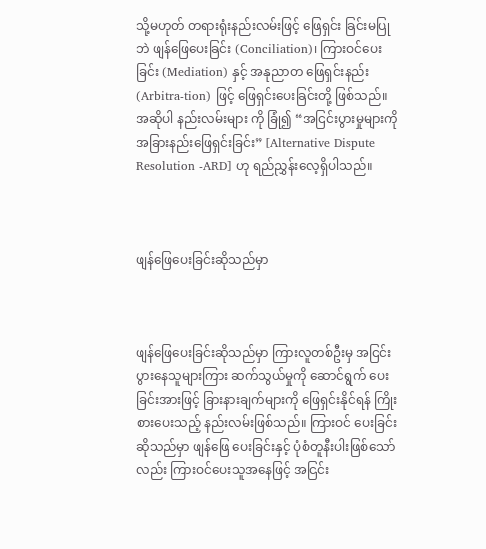သို့မဟုတ် တရားရုံးနည်းလမ်းဖြင့် ဖြေရှင်း ခြင်းမပြုဘဲ ဖျန်ဖြေပေးခြင်း (Conciliation)၊ ကြားဝင်ပေးခြင်း (Mediation) နှင့် အနုညာတ ဖြေရှင်းနည်း (Arbitra-tion) ဖြင့် ဖြေရှင်းပေးခြင်းတို့ ဖြစ်သည်။ အဆိုပါ နည်းလမ်းများ ကို ခြုံ၍ “အငြင်းပွားမှုများကို အခြားနည်းဖြေရှင်းခြင်း” [Alternative Dispute Resolution -ARD] ဟု ရည်ညွှန်းလေ့ရှိပါသည်။



ဖျန်ဖြေပေးခြင်းဆိုသည်မှာ



ဖျန်ဖြေပေးခြင်းဆိုသည်မှာ ကြားလူတစ်ဦးမှ အငြင်းပွားနေသူများကြား ဆက်သွယ်မှုကို ဆောင်ရွက် ပေးခြင်းအားဖြင့် ခြားနားချက်များကို ဖြေရှင်းနိုင်ရန် ကြိုးစားပေးသည့် နည်းလမ်းဖြစ်သည်။ ကြားဝင် ပေးခြင်းဆိုသည်မှာ ဖျန်ဖြေ ပေးခြင်းနှင့် ပုံစံတူနီးပါးဖြစ်သော်လည်း ကြားဝင်ပေးသူအနေဖြင့် အငြင်း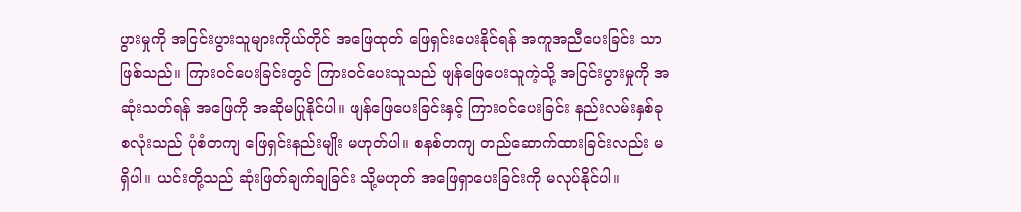ပွားမှုကို အငြင်းပွားသူများကိုယ်တိုင် အဖြေထုတ် ဖြေရှင်းပေးနိုင်ရန် အကူအညီပေးခြင်း သာဖြစ်သည်။ ကြားဝင်ပေးခြင်းတွင် ကြားဝင်ပေးသူသည် ဖျန်ဖြေပေးသူကဲ့သို့ အငြင်းပွားမှုကို အဆုံးသတ်ရန် အဖြေကို အဆိုမပြုနိုင်ပါ။ ဖျန်ဖြေပေးခြင်းနှင့် ကြားဝင်ပေးခြင်း နည်းလမ်းနှစ်ခု စလုံးသည် ပုံစံတကျ ဖြေရှင်းနည်းမျိုး မဟုတ်ပါ။ စနစ်တကျ တည်ဆောက်ထားခြင်းလည်း မရှိပါ။ ယင်းတို့သည် ဆုံးဖြတ်ချက်ချခြင်း သို့မဟုတ် အဖြေရှာပေးခြင်းကို မလုပ်နိုင်ပါ။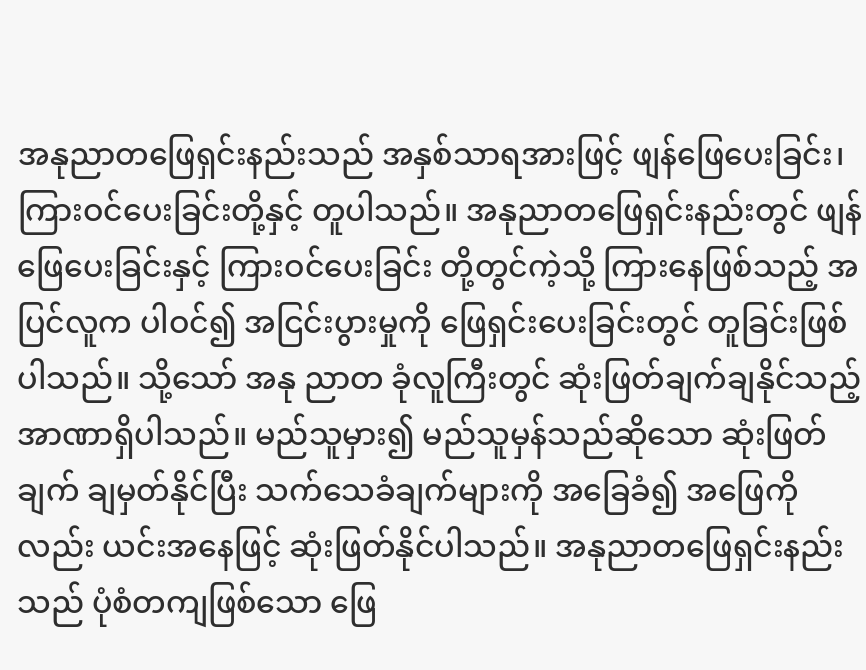အနုညာတဖြေရှင်းနည်းသည် အနှစ်သာရအားဖြင့် ဖျန်ဖြေပေးခြင်း၊ ကြားဝင်ပေးခြင်းတို့နှင့် တူပါသည်။ အနုညာတဖြေရှင်းနည်းတွင် ဖျန်ဖြေပေးခြင်းနှင့် ကြားဝင်ပေးခြင်း တို့တွင်ကဲ့သို့ ကြားနေဖြစ်သည့် အပြင်လူက ပါဝင်၍ အငြင်းပွားမှုကို ဖြေရှင်းပေးခြင်းတွင် တူခြင်းဖြစ်ပါသည်။ သို့သော် အနု ညာတ ခုံလူကြီးတွင် ဆုံးဖြတ်ချက်ချနိုင်သည့် အာဏာရှိပါသည်။ မည်သူမှား၍ မည်သူမှန်သည်ဆိုသော ဆုံးဖြတ်ချက် ချမှတ်နိုင်ပြီး သက်သေခံချက်များကို အခြေခံ၍ အဖြေကိုလည်း ယင်းအနေဖြင့် ဆုံးဖြတ်နိုင်ပါသည်။ အနုညာတဖြေရှင်းနည်းသည် ပုံစံတကျဖြစ်သော ဖြေ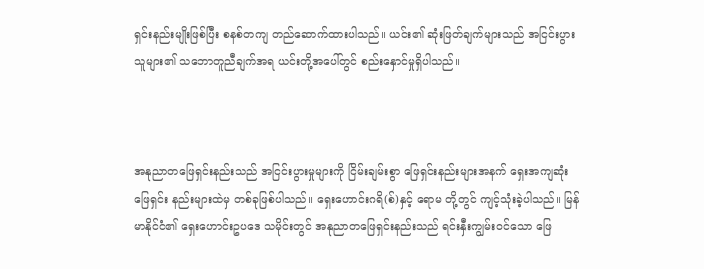ရှင်းနည်းမျိုးဖြစ်ပြီး စနစ်တကျ တည်ဆောက်ထားပါသည်။ ယင်း၏ ဆုံးဖြတ်ချက်များသည် အငြင်းပွားသူများ၏ သဘောတူညီချက်အရ ယင်းတို့အပေါ်တွင် စည်းနှောင်မှုရှိပါသည်။



အနုညာတဖြေရှင်းနည်းသည် အငြင်းပွားမှုများကို ငြိမ်းချမ်းစွာ ဖြေရှင်းနည်းများအနက် ရှေးအကျဆုံး ဖြေရှင်း နည်းများထဲမှ တစ်ခုဖြစ်ပါသည်။ ရှေးဟောင်းဂရိ(စ်)နှင့် ရောမ တို့တွင် ကျင့်သုံးခဲ့ပါသည်။ မြန်မာနိုင်ငံ၏ ရှေးဟောင်းဥပဒေ သမိုင်းတွင် အနုညာတဖြေရှင်းနည်းသည် ရင်းနှီးကျွမ်းဝင်သော ဖြေ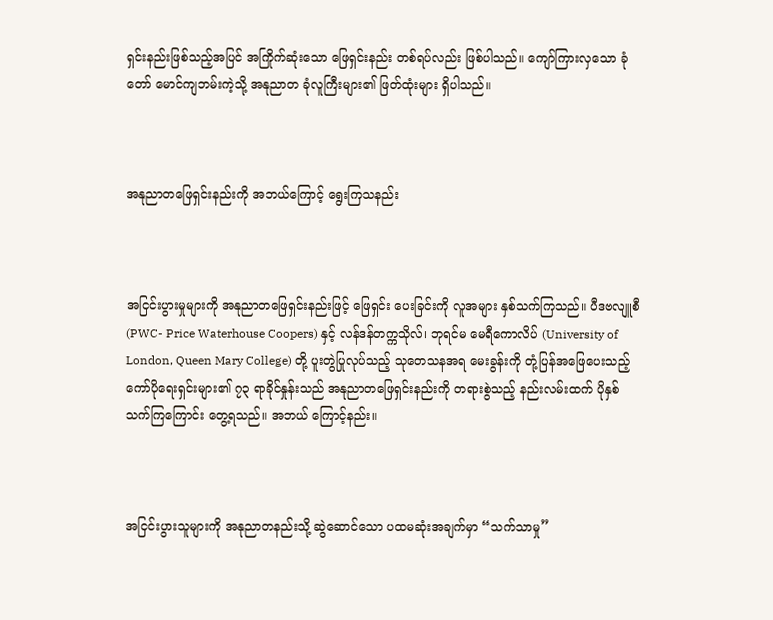ရှင်းနည်းဖြစ်သည့်အပြင် အကြိုက်ဆုံးသော ဖြေရှင်းနည်း တစ်ရပ်လည်း ဖြစ်ပါသည်။ ကျော်ကြားလှသော ခုံတော် မောင်ကျဘမ်းကဲ့သို့ အနုညာတ ခုံလူကြီးများ၏ ဖြတ်ထုံးများ ရှိပါသည်။



အနုညာတဖြေရှင်းနည်းကို အဘယ်ကြောင့် ရွေးကြသနည်း



အငြင်းပွားမှုများကို အနုညာတဖြေရှင်းနည်းဖြင့် ဖြေရှင်း ပေးခြင်းကို လူအများ နှစ်သက်ကြသည်။ ပီဒဗလျူစီ (PWC- Price Waterhouse Coopers) နှင့် လန်ဒန်တက္ကသိုလ်၊ ဘုရင်မ မေရီကောလိပ် (University of London, Queen Mary College) တို့ ပူးတွဲပြုလုပ်သည့် သုတေသနအရ မေးခွန်းကို တုံ့ပြန်အဖြေပေးသည့် ကော်ပိုရေးရှင်းများ၏ ၇၃ ရာခိုင်နှုန်းသည် အနုညာတဖြေရှင်းနည်းကို တရားစွဲသည့် နည်းလမ်းထက် ပိုနှစ်သက်ကြကြောင်း တွေ့ရသည်။ အဘယ် ကြောင့်နည်း။



အငြင်းပွားသူများကို အနုညာတနည်းသို့ ဆွဲဆောင်သော ပထမဆုံးအချက်မှာ “သက်သာမှု”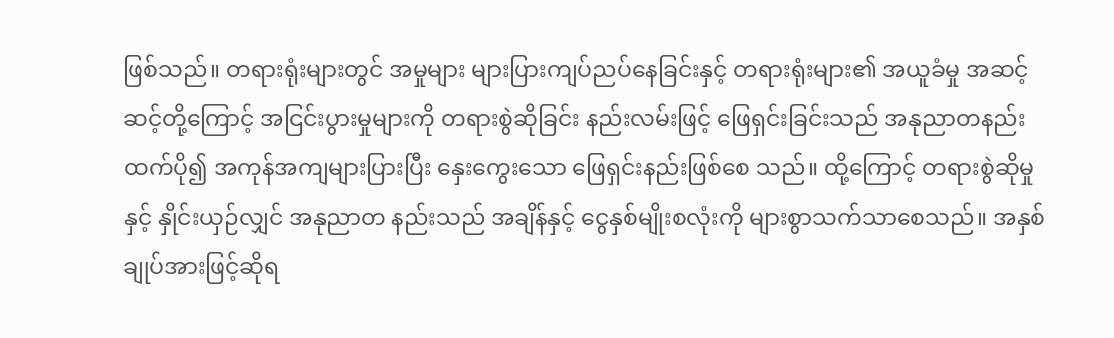ဖြစ်သည်။ တရားရုံးများတွင် အမှုများ များပြားကျပ်ညပ်နေခြင်းနှင့် တရားရုံးများ၏ အယူခံမှု အဆင့်ဆင့်တို့ကြောင့် အငြင်းပွားမှုများကို တရားစွဲဆိုခြင်း နည်းလမ်းဖြင့် ဖြေရှင်းခြင်းသည် အနုညာတနည်းထက်ပို၍ အကုန်အကျများပြားပြီး နှေးကွေးသော ဖြေရှင်းနည်းဖြစ်စေ သည်။ ထို့ကြောင့် တရားစွဲဆိုမှုနှင့် နှိုင်းယှဉ်လျှင် အနုညာတ နည်းသည် အချိန်နှင့် ငွေနှစ်မျိုးစလုံးကို များစွာသက်သာစေသည်။ အနှစ်ချုပ်အားဖြင့်ဆိုရ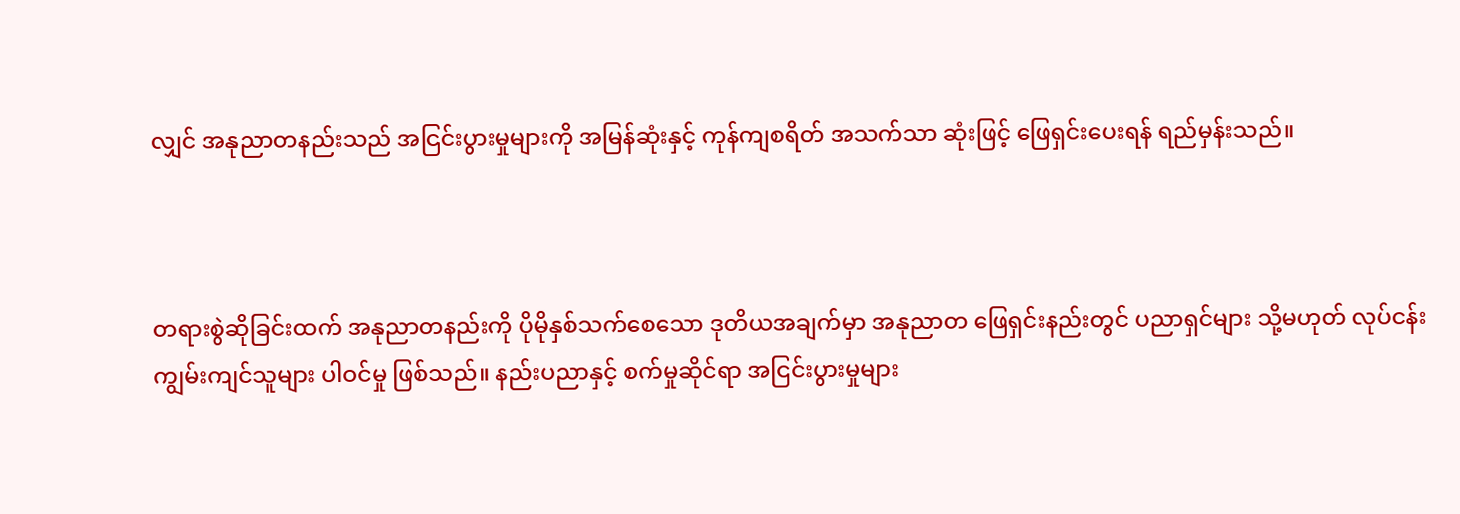လျှင် အနုညာတနည်းသည် အငြင်းပွားမှုများကို အမြန်ဆုံးနှင့် ကုန်ကျစရိတ် အသက်သာ ဆုံးဖြင့် ဖြေရှင်းပေးရန် ရည်မှန်းသည်။



တရားစွဲဆိုခြင်းထက် အနုညာတနည်းကို ပိုမိုနှစ်သက်စေသော ဒုတိယအချက်မှာ အနုညာတ ဖြေရှင်းနည်းတွင် ပညာရှင်များ သို့မဟုတ် လုပ်ငန်းကျွမ်းကျင်သူများ ပါဝင်မှု ဖြစ်သည်။ နည်းပညာနှင့် စက်မှုဆိုင်ရာ အငြင်းပွားမှုများ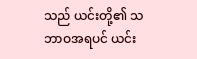သည် ယင်းတို့၏ သဘာဝအရပင် ယင်း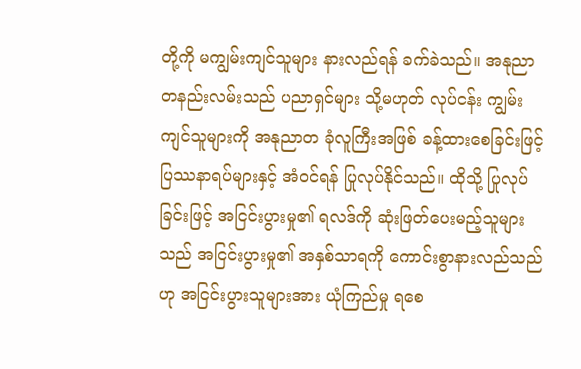တို့ကို မကျွမ်းကျင်သူများ နားလည်ရန် ခက်ခဲသည်။ အနုညာတနည်းလမ်းသည် ပညာရှင်များ သို့မဟုတ် လုပ်ငန်း ကျွမ်းကျင်သူများကို အနုညာတ ခုံလူကြီးအဖြစ် ခန့်ထားစေခြင်းဖြင့် ပြဿနာရပ်များနှင့် အံဝင်ရန် ပြုလုပ်နိုင်သည်။ ထိုသို့ ပြုလုပ်ခြင်းဖြင့် အငြင်းပွားမှု၏ ရလဒ်ကို ဆုံးဖြတ်ပေးမည့်သူများသည် အငြင်းပွားမှု၏ အနှစ်သာရကို ကောင်းစွာနားလည်သည်ဟု အငြင်းပွားသူများအား ယုံကြည်မှု ရစေ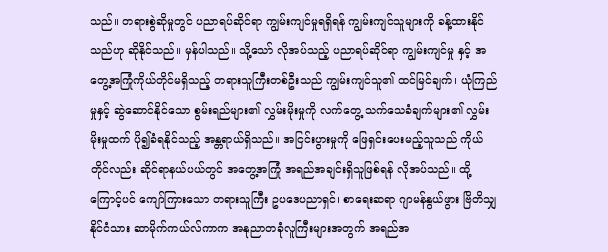သည်။ တရားစွဲဆိုမှုတွင် ပညာရပ်ဆိုင်ရာ ကျွမ်းကျင်မှုရရှိရန် ကျွမ်းကျင်သူများကို ခန့်ထားနိုင်သည်ဟု ဆိုနိုင်သည်။ မှန်ပါသည်။ သို့သော် လိုအပ်သည့် ပညာရပ်ဆိုင်ရာ ကျွမ်းကျင်မှု နှင့် အတွေ့အကြုံကိုယ်တိုင်မရှိသည့် တရားသူကြီးတစ်ဦးသည် ကျွမ်းကျင်သူ၏ ထင်မြင်ချက်၊ ယုံကြည်မှုနှင့် ဆွဲဆောင်နိုင်သော စွမ်းရည်များ၏ လွှမ်းမိုးမှုကို လက်တွေ့ သက်သေခံချက်များ၏ လွှမ်းမိုးမှုထက် ပို၍ခံရနိုင်သည့် အန္တရာယ်ရှိသည်။ အငြင်းပွားမှုကို ဖြေရှင်းပေးမည့်သူသည် ကိုယ်တိုင်လည်း ဆိုင်ရာနယ်ပယ်တွင် အတွေ့အကြုံ အရည်အချင်းရှိသူဖြစ်ရန် လိုအပ်သည်။ ထို့ကြောင့်ပင် ကျော်ကြားသော တရားသူကြီး ဥပဒေပညာရှင်၊ စာရေးဆရာ ဂျာမန်နွယ်ဖွား ဗြိတိသျှနိုင်ငံသား ဆာမိုက်ကယ်လ်ကာက အနုညာတခုံလူကြီးများအတွက် အရည်အ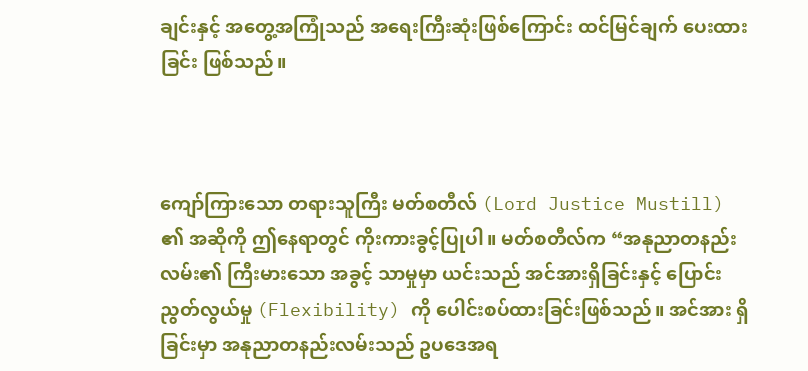ချင်းနှင့် အတွေ့အကြုံသည် အရေးကြီးဆုံးဖြစ်ကြောင်း ထင်မြင်ချက် ပေးထားခြင်း ဖြစ်သည်။



ကျော်ကြားသော တရားသူကြီး မတ်စတီလ် (Lord Justice Mustill) ၏ အဆိုကို ဤနေရာတွင် ကိုးကားခွင့်ပြုပါ။ မတ်စတီလ်က “အနုညာတနည်းလမ်း၏ ကြီးမားသော အခွင့် သာမှုမှာ ယင်းသည် အင်အားရှိခြင်းနှင့် ပြောင်းညွတ်လွယ်မှု (Flexibility) ကို ပေါင်းစပ်ထားခြင်းဖြစ်သည်။ အင်အား ရှိခြင်းမှာ အနုညာတနည်းလမ်းသည် ဥပဒေအရ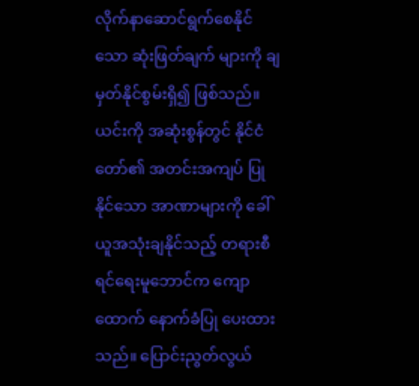လိုက်နာဆောင်ရွက်စေနိုင်သော ဆုံးဖြတ်ချက် များကို ချမှတ်နိုင်စွမ်းရှိ၍ ဖြစ်သည်။ ယင်းကို အဆုံးစွန်တွင် နိုင်ငံတော်၏ အတင်းအကျပ် ပြုနိုင်သော အာဏာများကို ခေါ်ယူအသုံးချနိုင်သည့် တရားစီရင်ရေးမူဘောင်က ကျောထောက် နောက်ခံပြု ပေးထားသည်။ ပြောင်းညွတ်လွယ်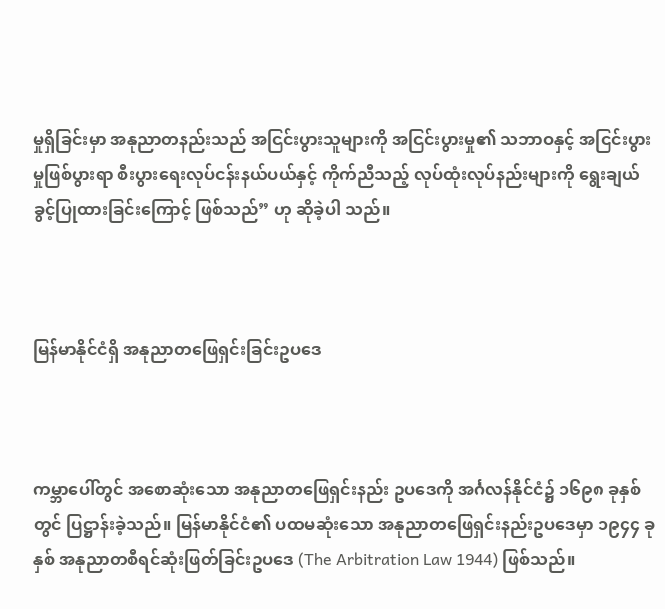မှုရှိခြင်းမှာ အနုညာတနည်းသည် အငြင်းပွားသူများကို အငြင်းပွားမှု၏ သဘာဝနှင့် အငြင်းပွားမှုဖြစ်ပွားရာ စီးပွားရေးလုပ်ငန်းနယ်ပယ်နှင့် ကိုက်ညီသည့် လုပ်ထုံးလုပ်နည်းများကို ရွေးချယ်ခွင့်ပြုထားခြင်းကြောင့် ဖြစ်သည်” ဟု ဆိုခဲ့ပါ သည်။



မြန်မာနိုင်ငံရှိ အနုညာတဖြေရှင်းခြင်းဥပဒေ



ကမ္ဘာပေါ်တွင် အစောဆုံးသော အနုညာတဖြေရှင်းနည်း ဥပဒေကို အင်္ဂလန်နိုင်ငံ၌ ၁၆၉၈ ခုနှစ်တွင် ပြဋ္ဌာန်းခဲ့သည်။ မြန်မာနိုင်ငံ၏ ပထမဆုံးသော အနုညာတဖြေရှင်းနည်းဥပဒေမှာ ၁၉၄၄ ခုနှစ် အနုညာတစီရင်ဆုံးဖြတ်ခြင်းဥပဒေ (The Arbitration Law 1944) ဖြစ်သည်။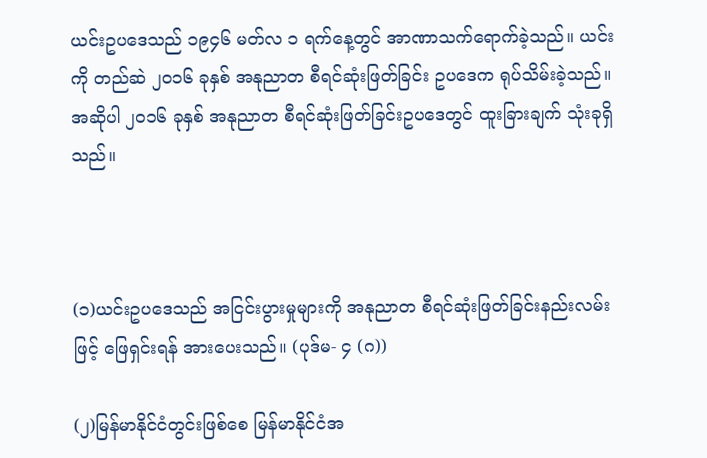ယင်းဥပဒေသည် ၁၉၄၆ မတ်လ ၁ ရက်နေ့တွင် အာဏာသက်ရောက်ခဲ့သည်။ ယင်းကို တည်ဆဲ ၂၀၁၆ ခုနှစ် အနုညာတ စီရင်ဆုံးဖြတ်ခြင်း ဥပဒေက ရုပ်သိမ်းခဲ့သည်။ အဆိုပါ ၂၀၁၆ ခုနှစ် အနုညာတ စီရင်ဆုံးဖြတ်ခြင်းဥပဒေတွင် ထူးခြားချက် သုံးခုရှိသည်။



(၁)ယင်းဥပဒေသည် အငြင်းပွားမှုများကို အနုညာတ စီရင်ဆုံးဖြတ်ခြင်းနည်းလမ်းဖြင့် ဖြေရှင်းရန် အားပေးသည်။ (ပုဒ်မ- ၄ (ဂ))

(၂)မြန်မာနိုင်ငံတွင်းဖြစ်စေ မြန်မာနိုင်ငံအ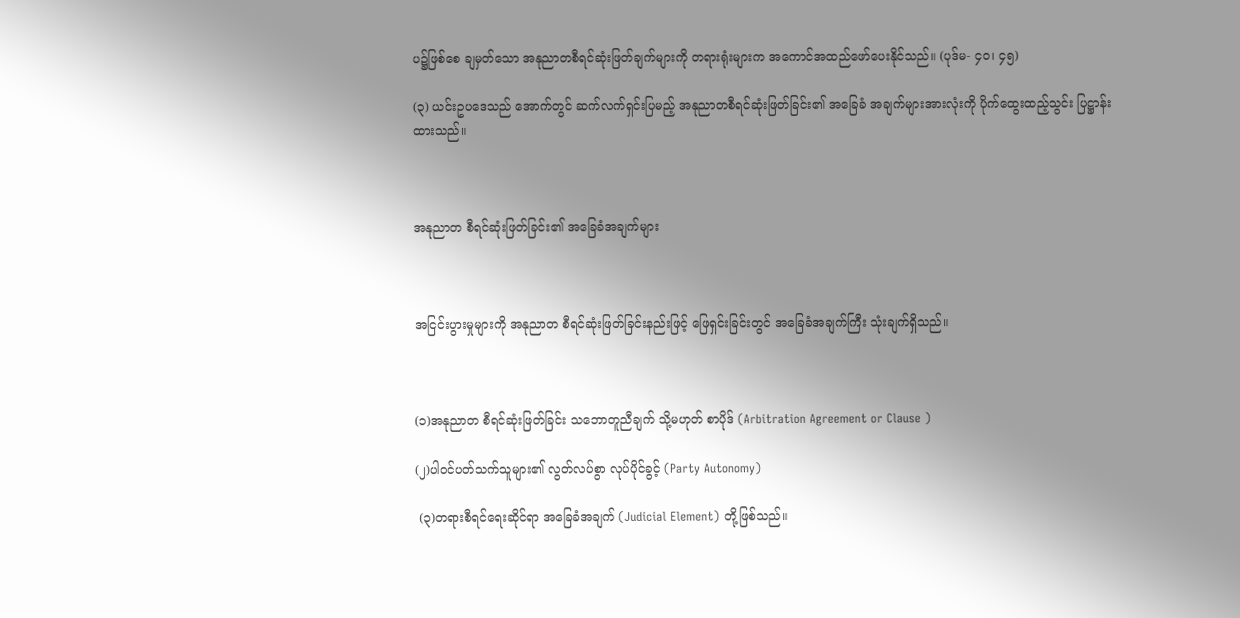ပ၌ဖြစ်စေ ချမှတ်သော အနုညာတစီရင်ဆုံးဖြတ်ချက်များကို တရားရုံးများက အကောင်အထည်ဖော်ပေးနိုင်သည်။ (ပုဒ်မ- ၄၀၊ ၄၅)

(၃) ယင်းဥပဒေသည် အောက်တွင် ဆက်လက်ရှင်းပြမည့် အနုညာတစီရင်ဆုံးဖြတ်ခြင်း၏ အခြေခံ အချက်များအားလုံးကို ပိုက်ထွေးထည့်သွင်း ပြဋ္ဌာန်းထားသည်။



အနုညာတ စီရင်ဆုံးဖြတ်ခြင်း၏ အခြေခံအချက်များ



အငြင်းပွားမှုများကို အနုညာတ စီရင်ဆုံးဖြတ်ခြင်းနည်းဖြင့် ဖြေရှင်းခြင်းတွင် အခြေခံအချက်ကြီး သုံးချက်ရှိသည်။



(၁)အနုညာတ စီရင်ဆုံးဖြတ်ခြင်း သဘောတူညီချက် သို့မဟုတ် စာပိုဒ် (Arbitration Agreement or Clause )

(၂)ပါဝင်ပတ်သက်သူများ၏ လွတ်လပ်စွာ လုပ်ပိုင်ခွင့် (Party Autonomy)

 (၃)တရားစီရင်ရေးဆိုင်ရာ အခြေခံအချက် (Judicial Element) တို့ဖြစ်သည်။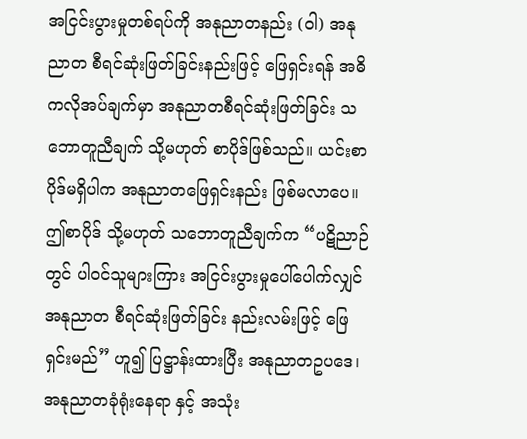အငြင်းပွားမှုတစ်ရပ်ကို အနုညာတနည်း (ဝါ) အနုညာတ စီရင်ဆုံးဖြတ်ခြင်းနည်းဖြင့် ဖြေရှင်းရန် အဓိကလိုအပ်ချက်မှာ အနုညာတစီရင်ဆုံးဖြတ်ခြင်း သဘောတူညီချက် သို့မဟုတ် စာပိုဒ်ဖြစ်သည်။ ယင်းစာပိုဒ်မရှိပါက အနုညာတဖြေရှင်းနည်း ဖြစ်မလာပေ။ ဤစာပိုဒ် သို့မဟုတ် သဘောတူညီချက်က “ပဋိညာဉ်တွင် ပါဝင်သူများကြား အငြင်းပွားမှုပေါ်ပေါက်လျှင် အနုညာတ စီရင်ဆုံးဖြတ်ခြင်း နည်းလမ်းဖြင့် ဖြေရှင်းမည်” ဟူ၍ ပြဋ္ဌာန်းထားပြီး အနုညာတဥပဒေ၊ အနုညာတခုံရုံးနေရာ နှင့် အသုံး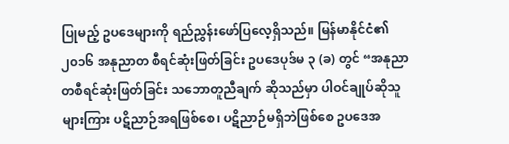ပြုမည့် ဥပဒေများကို ရည်ညွှန်းဖော်ပြလေ့ရှိသည်။ မြန်မာနိုင်ငံ၏ ၂၀၁၆ အနုညာတ စီရင်ဆုံးဖြတ်ခြင်း ဥပဒေပုဒ်မ ၃ (ခ) တွင် “အနုညာတစီရင်ဆုံးဖြတ်ခြင်း သဘောတူညီချက် ဆိုသည်မှာ ပါဝင်ချုပ်ဆိုသူများကြား ပဋိညာဉ်အရဖြစ်စေ၊ ပဋိညာဉ်မရှိဘဲဖြစ်စေ ဥပဒေအ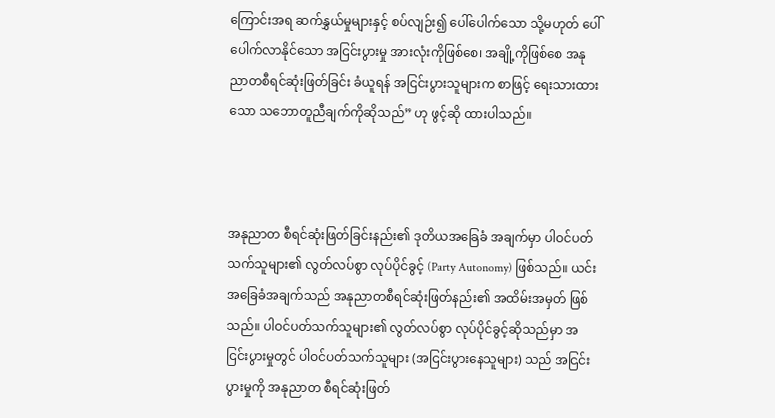ကြောင်းအရ ဆက်နွှယ်မှုများနှင့် စပ်လျဉ်း၍ ပေါ်ပေါက်သော သို့မဟုတ် ပေါ်ပေါက်လာနိုင်သော အငြင်းပွားမှု အားလုံးကိုဖြစ်စေ၊ အချို့ကိုဖြစ်စေ အနုညာတစီရင်ဆုံးဖြတ်ခြင်း ခံယူရန် အငြင်းပွားသူများက စာဖြင့် ရေးသားထားသော သဘောတူညီချက်ကိုဆိုသည်” ဟု ဖွင့်ဆို ထားပါသည်။



အနုညာတ စီရင်ဆုံးဖြတ်ခြင်းနည်း၏ ဒုတိယအခြေခံ အချက်မှာ ပါဝင်ပတ်သက်သူများ၏ လွတ်လပ်စွာ လုပ်ပိုင်ခွင့် (Party Autonomy) ဖြစ်သည်။ ယင်းအခြေခံအချက်သည် အနုညာတစီရင်ဆုံးဖြတ်နည်း၏ အထိမ်းအမှတ် ဖြစ်သည်။ ပါဝင်ပတ်သက်သူများ၏ လွတ်လပ်စွာ လုပ်ပိုင်ခွင့်ဆိုသည်မှာ အငြင်းပွားမှုတွင် ပါဝင်ပတ်သက်သူများ (အငြင်းပွားနေသူများ) သည် အငြင်းပွားမှုကို အနုညာတ စီရင်ဆုံးဖြတ်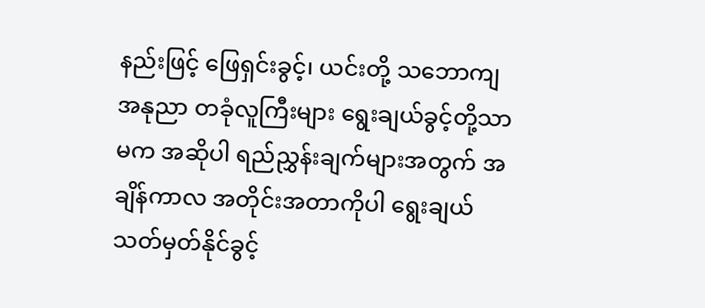နည်းဖြင့် ဖြေရှင်းခွင့်၊ ယင်းတို့ သဘောကျ အနုညာ တခုံလူကြီးများ ရွေးချယ်ခွင့်တို့သာမက အဆိုပါ ရည်ညွှန်းချက်များအတွက် အချိန်ကာလ အတိုင်းအတာကိုပါ ရွေးချယ်သတ်မှတ်နိုင်ခွင့်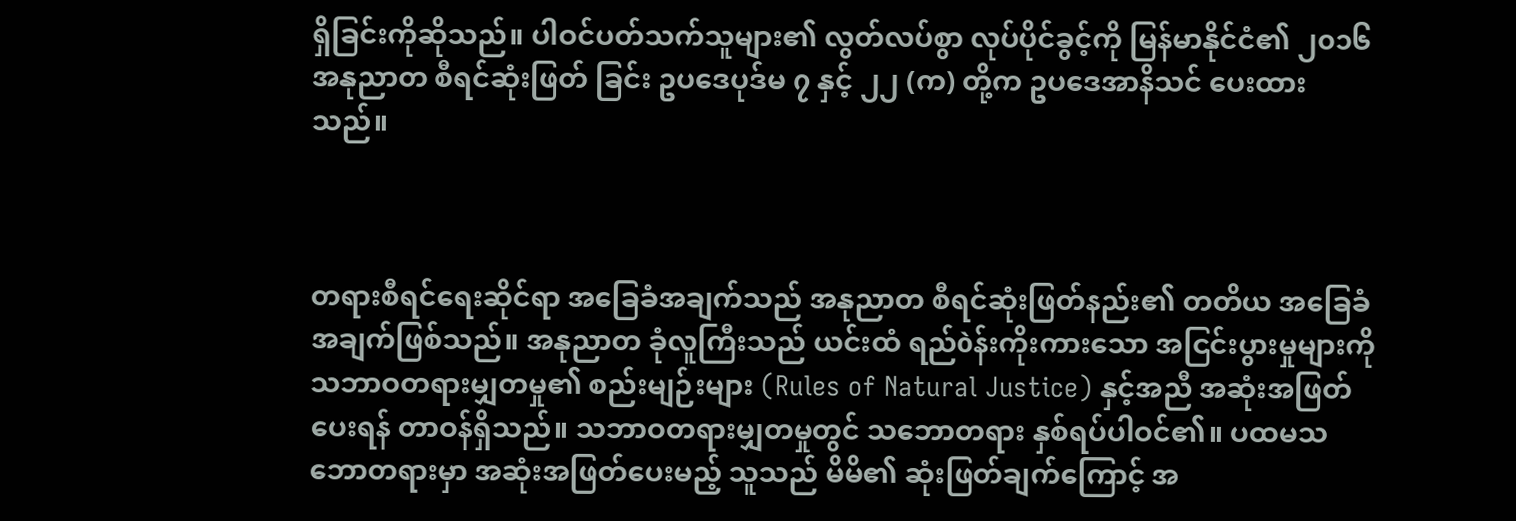ရှိခြင်းကိုဆိုသည်။ ပါဝင်ပတ်သက်သူများ၏ လွတ်လပ်စွာ လုပ်ပိုင်ခွင့်ကို မြန်မာနိုင်ငံ၏ ၂၀၁၆ အနုညာတ စီရင်ဆုံးဖြတ် ခြင်း ဥပဒေပုဒ်မ ၇ နှင့် ၂၂ (က) တို့က ဥပဒေအာနိသင် ပေးထားသည်။



တရားစီရင်ရေးဆိုင်ရာ အခြေခံအချက်သည် အနုညာတ စီရင်ဆုံးဖြတ်နည်း၏ တတိယ အခြေခံအချက်ဖြစ်သည်။ အနုညာတ ခုံလူကြီးသည် ယင်းထံ ရည်òန်းကိုးကားသော အငြင်းပွားမှုများကို သဘာဝတရားမျှတမှု၏ စည်းမျဉ်းများ (Rules of Natural Justice) နှင့်အညီ အဆုံးအဖြတ်ပေးရန် တာဝန်ရှိသည်။ သဘာဝတရားမျှတမှုတွင် သဘောတရား နှစ်ရပ်ပါဝင်၏။ ပထမသဘောတရားမှာ အဆုံးအဖြတ်ပေးမည့် သူသည် မိမိ၏ ဆုံးဖြတ်ချက်ကြောင့် အ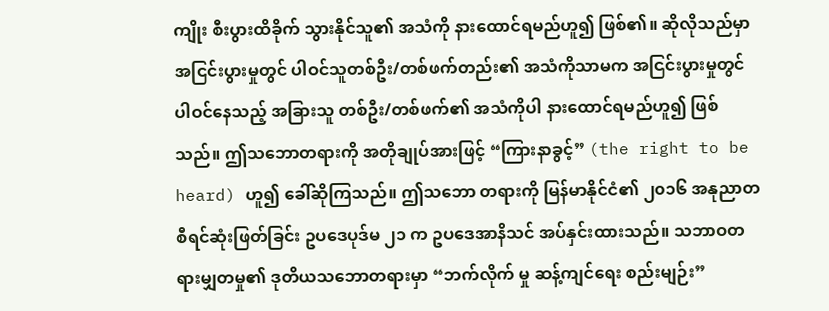ကျိုး စီးပွားထိခိုက် သွားနိုင်သူ၏ အသံကို နားထောင်ရမည်ဟူ၍ ဖြစ်၏။ ဆိုလိုသည်မှာ အငြင်းပွားမှုတွင် ပါဝင်သူတစ်ဦး/တစ်ဖက်တည်း၏ အသံကိုသာမက အငြင်းပွားမှုတွင် ပါဝင်နေသည့် အခြားသူ တစ်ဦး/တစ်ဖက်၏ အသံကိုပါ နားထောင်ရမည်ဟူ၍ ဖြစ်သည်။ ဤသဘောတရားကို အတိုချုပ်အားဖြင့် “ကြားနာခွင့်” (the right to be heard) ဟူ၍ ခေါ်ဆိုကြသည်။ ဤသဘော တရားကို မြန်မာနိုင်ငံ၏ ၂၀၁၆ အနုညာတ စီရင်ဆုံးဖြတ်ခြင်း ဥပဒေပုဒ်မ ၂၁ က ဥပဒေအာနိသင် အပ်နှင်းထားသည်။ သဘာဝတရားမျှတမှု၏ ဒုတိယသဘောတရားမှာ “ဘက်လိုက် မှု ဆန့်ကျင်ရေး စည်းမျဉ်း”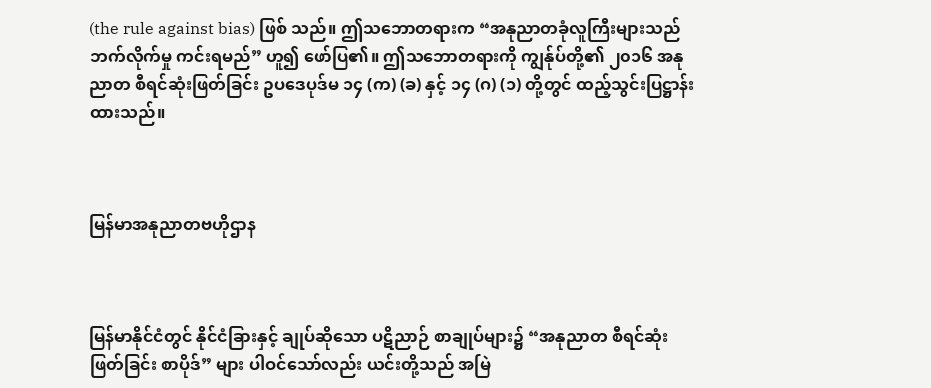(the rule against bias) ဖြစ် သည်။ ဤသဘောတရားက “အနုညာတခုံလူကြီးများသည် ဘက်လိုက်မှု ကင်းရမည်” ဟူ၍ ဖော်ပြ၏။ ဤသဘောတရားကို ကျွန်ုပ်တို့၏ ၂၀၁၆ အနုညာတ စီရင်ဆုံးဖြတ်ခြင်း ဥပဒေပုဒ်မ ၁၄ (က) (ခ) နှင့် ၁၄ (ဂ) (၁) တို့တွင် ထည့်သွင်းပြဋ္ဌာန်း ထားသည်။



မြန်မာအနုညာတဗဟိုဌာန



မြန်မာနိုင်ငံတွင် နိုင်ငံခြားနှင့် ချုပ်ဆိုသော ပဋိညာဉ် စာချုပ်များ၌ “အနုညာတ စီရင်ဆုံးဖြတ်ခြင်း စာပိုဒ်” များ ပါဝင်သော်လည်း ယင်းတို့သည် အမြဲ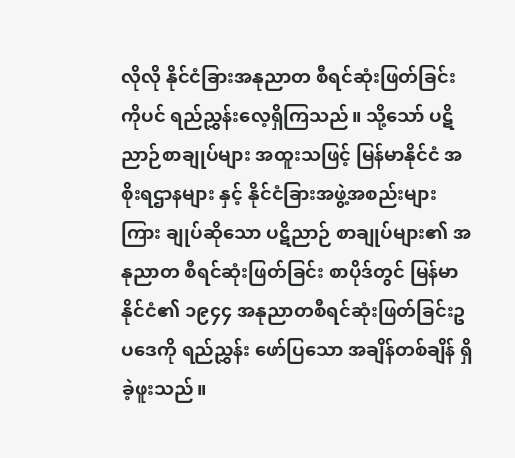လိုလို နိုင်ငံခြားအနုညာတ စီရင်ဆုံးဖြတ်ခြင်းကိုပင် ရည်ညွှန်းလေ့ရှိကြသည်။ သို့သော် ပဋိညာဉ်စာချုပ်များ အထူးသဖြင့် မြန်မာနိုင်ငံ အစိုးရဌာနများ နှင့် နိုင်ငံခြားအဖွဲ့အစည်းများကြား ချုပ်ဆိုသော ပဋိညာဉ် စာချုပ်များ၏ အနုညာတ စီရင်ဆုံးဖြတ်ခြင်း စာပိုဒ်တွင် မြန်မာ နိုင်ငံ၏ ၁၉၄၄ အနုညာတစီရင်ဆုံးဖြတ်ခြင်းဥပဒေကို ရည်ညွှန်း ဖော်ပြသော အချိန်တစ်ချိန် ရှိခဲ့ဖူးသည်။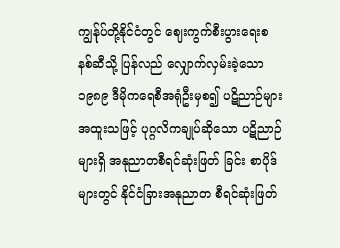ကျွန်ုပ်တို့နိုင်ငံတွင် ဈေးကွက်စီးပွားရေးစနစ်ဆီသို့ ပြန်လည် လျှောက်လှမ်းခဲ့သော ၁၉၈၉ ဒီမိုကရေစီအရုံဦးမှစ၍ ပဋိညာဉ်များ အထူးသဖြင့် ပုဂ္ဂလိကချုပ်ဆိုသော ပဋိညာဉ်များရှိ အနုညာတစီရင်ဆုံးဖြတ် ခြင်း စာပိုဒ်များတွင် နိုင်ငံခြားအနုညာတ စီရင်ဆုံးဖြတ်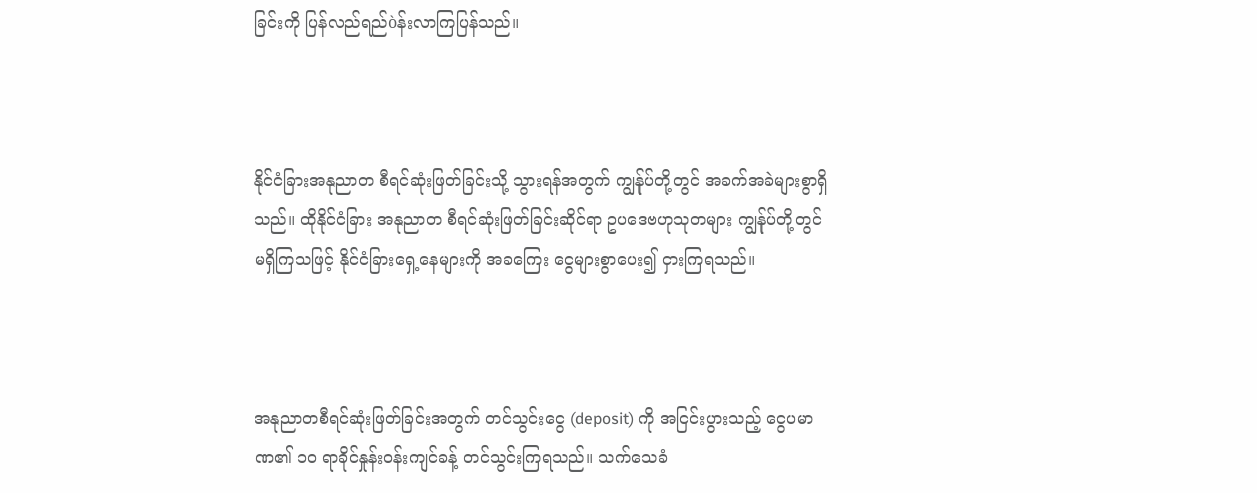ခြင်းကို ပြန်လည်ရည်òန်းလာကြပြန်သည်။



နိုင်ငံခြားအနုညာတ စီရင်ဆုံးဖြတ်ခြင်းသို့ သွားရန်အတွက် ကျွန်ုပ်တို့တွင် အခက်အခဲများစွာရှိသည်။ ထိုနိုင်ငံခြား အနုညာတ စီရင်ဆုံးဖြတ်ခြင်းဆိုင်ရာ ဥပဒေဗဟုသုတများ ကျွန်ုပ်တို့တွင် မရှိကြသဖြင့် နိုင်ငံခြားရှေ့နေများကို အခကြေး ငွေများစွာပေး၍ ငှားကြရသည်။



အနုညာတစီရင်ဆုံးဖြတ်ခြင်းအတွက် တင်သွင်းငွေ (deposit) ကို အငြင်းပွားသည့် ငွေပမာဏ၏ ၁၀ ရာခိုင်နှုန်းဝန်းကျင်ခန့် တင်သွင်းကြရသည်။ သက်သေခံ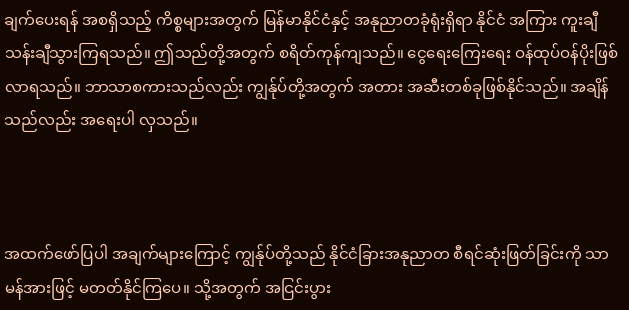ချက်ပေးရန် အစရှိသည့် ကိစ္စများအတွက် မြန်မာနိုင်ငံနှင့် အနုညာတခုံရုံးရှိရာ နိုင်ငံ အကြား ကူးချီသန်းချီသွားကြရသည်။ ဤသည်တို့အတွက် စရိတ်ကုန်ကျသည်။ ငွေရေးကြေးရေး ဝန်ထုပ်ဝန်ပိုးဖြစ်လာရသည်။ ဘာသာစကားသည်လည်း ကျွန်ုပ်တို့အတွက် အတား အဆီးတစ်ခုဖြစ်နိုင်သည်။ အချိန်သည်လည်း အရေးပါ လှသည်။



အထက်ဖော်ပြပါ အချက်များကြောင့် ကျွန်ုပ်တို့သည် နိုင်ငံခြားအနုညာတ စီရင်ဆုံးဖြတ်ခြင်းကို သာမန်အားဖြင့် မတတ်နိုင်ကြပေ။ သို့အတွက် အငြင်းပွား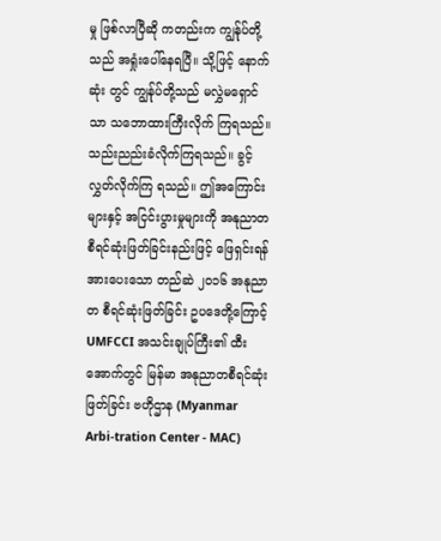မှု ဖြစ်လာပြီဆို ကတည်းက ကျွန်ုပ်တို့သည် အရှုံးပေါ်နေရပြီ။ သို့ဖြင့် နောက်ဆုံး တွင် ကျွန်ုပ်တို့သည် မလွှဲမရှောင်သာ သဘောထားကြီးလိုက် ကြရသည်။ သည်းညည်းခံလိုက်ကြရသည်။ ခွင့်လွှတ်လိုက်ကြ ရသည်။ ဤအကြောင်းများနှင့် အငြင်းပွားမှုများကို အနုညာတ စီရင်ဆုံးဖြတ်ခြင်းနည်းဖြင့် ဖြေရှင်းရန် အားပေးသော တည်ဆဲ ၂၀၁၆ အနုညာတ စီရင်ဆုံးဖြတ်ခြင်း ဥပဒေတို့ကြောင့် UMFCCI အသင်းချုပ်ကြီး၏ ထီးအောက်တွင် မြန်မာ အနုညာတစီရင်ဆုံးဖြတ်ခြင်း ဗဟိုဌာန (Myanmar Arbi-tration Center - MAC)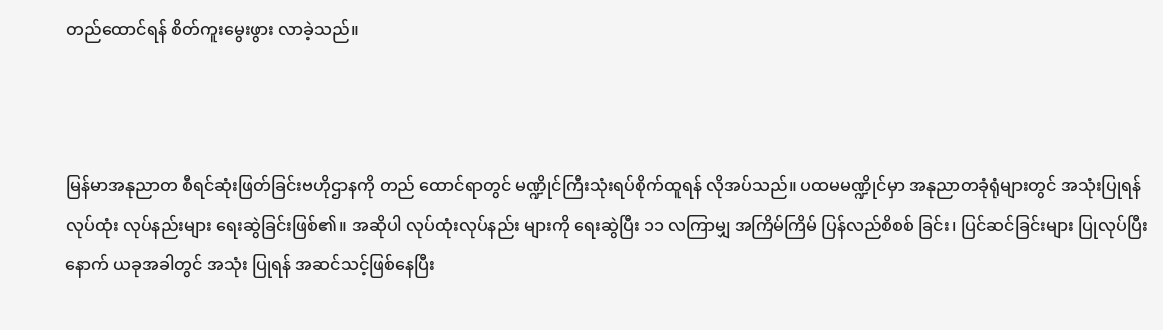တည်ထောင်ရန် စိတ်ကူးမွေးဖွား လာခဲ့သည်။



မြန်မာအနုညာတ စီရင်ဆုံးဖြတ်ခြင်းဗဟိုဌာနကို တည် ထောင်ရာတွင် မဏ္ဍိုင်ကြီးသုံးရပ်စိုက်ထူရန် လိုအပ်သည်။ ပထမမဏ္ဍိုင်မှာ အနုညာတခုံရုံများတွင် အသုံးပြုရန် လုပ်ထုံး လုပ်နည်းများ ရေးဆွဲခြင်းဖြစ်၏။ အဆိုပါ လုပ်ထုံးလုပ်နည်း များကို ရေးဆွဲပြီး ၁၁ လကြာမျှ အကြိမ်ကြိမ် ပြန်လည်စိစစ် ခြင်း၊ ပြင်ဆင်ခြင်းများ ပြုလုပ်ပြီးနောက် ယခုအခါတွင် အသုံး ပြုရန် အဆင်သင့်ဖြစ်နေပြီး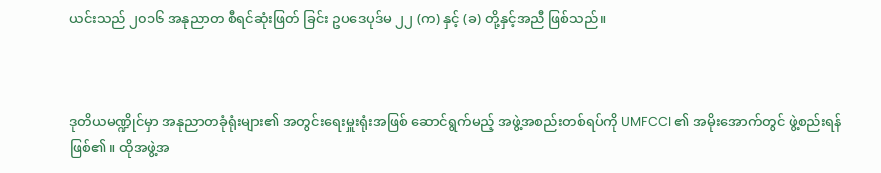ယင်းသည် ၂၀၁၆ အနုညာတ စီရင်ဆုံးဖြတ် ခြင်း ဥပဒေပုဒ်မ ၂၂ (က) နှင့် (ခ) တို့နှင့်အညီ ဖြစ်သည်။



ဒုတိယမဏ္ဍိုင်မှာ အနုညာတခုံရုံးများ၏ အတွင်းရေးမှူးရုံးအဖြစ် ဆောင်ရွက်မည့် အဖွဲ့အစည်းတစ်ရပ်ကို UMFCCI ၏ အမိုးအောက်တွင် ဖွဲ့စည်းရန်ဖြစ်၏။ ထိုအဖွဲ့အ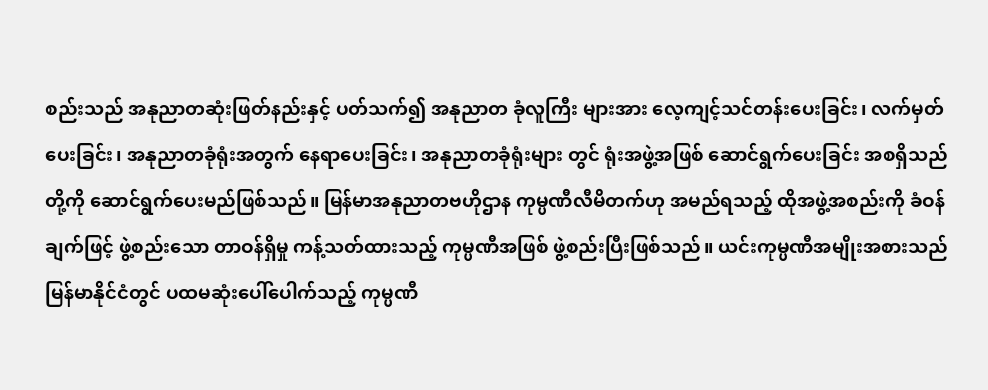စည်းသည် အနုညာတဆုံးဖြတ်နည်းနှင့် ပတ်သက်၍ အနုညာတ ခုံလူကြီး များအား လေ့ကျင့်သင်တန်းပေးခြင်း၊ လက်မှတ်ပေးခြင်း၊ အနုညာတခုံရုံးအတွက် နေရာပေးခြင်း၊ အနုညာတခုံရုံးများ တွင် ရုံးအဖွဲ့အဖြစ် ဆောင်ရွက်ပေးခြင်း အစရှိသည်တို့ကို ဆောင်ရွက်ပေးမည်ဖြစ်သည်။ မြန်မာအနုညာတဗဟိုဌာန ကုမ္ပဏီလီမိတက်ဟု အမည်ရသည့် ထိုအဖွဲ့အစည်းကို ခံဝန် ချက်ဖြင့် ဖွဲ့စည်းသော တာဝန်ရှိမှု ကန့်သတ်ထားသည့် ကုမ္ပဏီအဖြစ် ဖွဲ့စည်းပြီးဖြစ်သည်။ ယင်းကုမ္ပဏီအမျိုးအစားသည် မြန်မာနိုင်ငံတွင် ပထမဆုံးပေါ်ပေါက်သည့် ကုမ္ပဏီ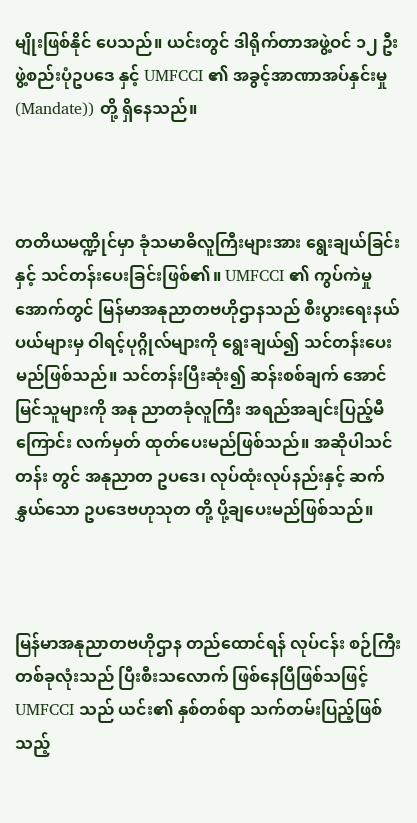မျိုးဖြစ်နိုင် ပေသည်။ ယင်းတွင် ဒါရိုက်တာအဖွဲ့ဝင် ၁၂ ဦး ဖွဲ့စည်းပုံဥပဒေ နှင့် UMFCCI ၏ အခွင့်အာဏာအပ်နှင်းမှု (Mandate)) တို့ ရှိနေသည်။



တတိယမဏ္ဍိုင်မှာ ခုံသမာဓိလူကြီးများအား ရွေးချယ်ခြင်း နှင့် သင်တန်းပေးခြင်းဖြစ်၏။ UMFCCI ၏ ကွပ်ကဲမှုအောက်တွင် မြန်မာအနုညာတဗဟိုဌာနသည် စီးပွားရေးနယ်ပယ်များမှ ဝါရင့်ပုဂ္ဂိုလ်များကို ရွေးချယ်၍ သင်တန်းပေးမည်ဖြစ်သည်။ သင်တန်းပြီးဆုံး၍ ဆန်းစစ်ချက် အောင်မြင်သူများကို အနု ညာတခုံလူကြီး အရည်အချင်းပြည့်မီကြောင်း လက်မှတ် ထုတ်ပေးမည်ဖြစ်သည်။ အဆိုပါသင်တန်း တွင် အနုညာတ ဥပဒေ၊ လုပ်ထုံးလုပ်နည်းနှင့် ဆက်နွှယ်သော ဥပဒေဗဟုသုတ တို့ ပို့ချပေးမည်ဖြစ်သည်။



မြန်မာအနုညာတဗဟိုဌာန တည်ထောင်ရန် လုပ်ငန်း စဉ်ကြီးတစ်ခုလုံးသည် ပြီးစီးသလောက် ဖြစ်နေပြီဖြစ်သဖြင့် UMFCCI သည် ယင်း၏ နှစ်တစ်ရာ သက်တမ်းပြည့်ဖြစ်သည့်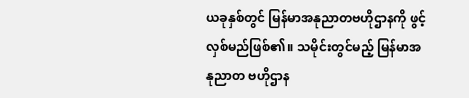ယခုနှစ်တွင် မြန်မာအနုညာတဗဟိုဌာနကို ဖွင့်လှစ်မည်ဖြစ်၏။ သမိုင်းတွင်မည့် မြန်မာအနုညာတ ဗဟိုဌာန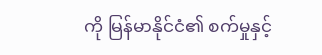ကို မြန်မာနိုင်ငံ၏ စက်မှုနှင့်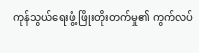ကုန်သွယ်ရေးဖွံ့ ဖြိုးတိုးတက်မှု၏ ကွက်လပ်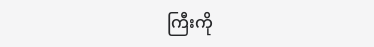ကြီးကို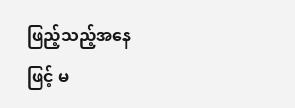ဖြည့်သည့်အနေဖြင့် မ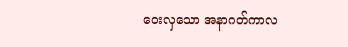ဝေးလှသော အနာဂတ်ကာလ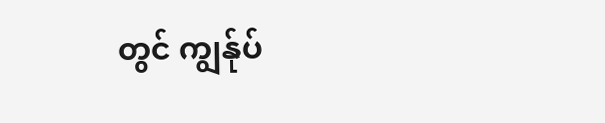တွင် ကျွန်ုပ်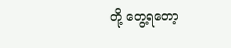တို့ တွေ့ရတော့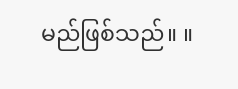မည်ဖြစ်သည်။ ။